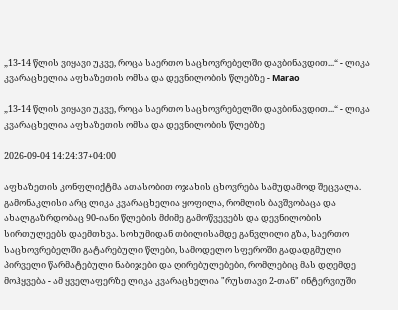„13-14 წლის ვიყავი უკვე, როცა საერთო საცხოვრებელში დავბინავდით...“ - ლიკა კვარაცხელია აფხაზეთის ომსა და დევნილობის წლებზე - Marao

„13-14 წლის ვიყავი უკვე, როცა საერთო საცხოვრებელში დავბინავდით...“ - ლიკა კვარაცხელია აფხაზეთის ომსა და დევნილობის წლებზე

2026-09-04 14:24:37+04:00

აფხაზეთის კონფლიქტმა ათასობით ოჯახის ცხოვრება სამუდამოდ შეცვალა. გამონაკლისი არც ლიკა კვარაცხელია ყოფილა, რომლის ბავშვობაცა და ახალგაზრდობაც 90-იანი წლების მძიმე გამოწვევებს და დევნილობის სირთულეებს დაემთხვა. სოხუმიდან თბილისამდე განვლილი გზა, საერთო საცხოვრებელში გატარებული წლები, სამოდელო სფეროში გადადგმული პირველი წარმატებული ნაბიჯები და ღირებულებები, რომლებიც მას დღემდე მოჰყვება - ამ ყველაფერზე ლიკა კვარაცხელია "რუსთავი 2-თან" ინტერვიუში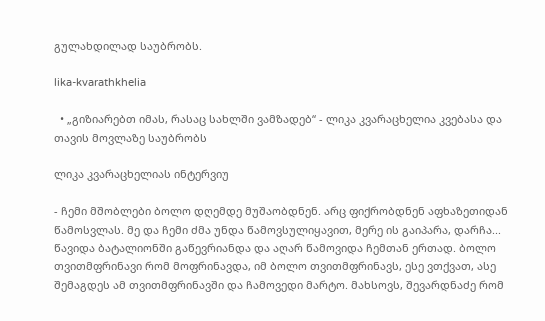გულახდილად საუბრობს.

lika-kvarathkhelia

  • „გიზიარებთ იმას, რასაც სახლში ვამზადებ“ - ლიკა კვარაცხელია კვებასა და თავის მოვლაზე საუბრობს

ლიკა კვარაცხელიას ინტერვიუ

- ჩემი მშობლები ბოლო დღემდე მუშაობდნენ. არც ფიქრობდნენ აფხაზეთიდან წამოსვლას. მე და ჩემი ძმა უნდა წამოვსულიყავით, მერე ის გაიპარა, დარჩა... წავიდა ბატალიონში გაწევრიანდა და აღარ წამოვიდა ჩემთან ერთად. ბოლო თვითმფრინავი რომ მოფრინავდა, იმ ბოლო თვითმფრინავს, ესე ვთქვათ, ასე შემაგდეს ამ თვითმფრინავში და ჩამოვედი მარტო. მახსოვს, შევარდნაძე რომ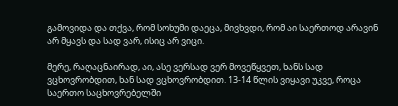გამოვიდა და თქვა, რომ სოხუმი დაეცა, მივხვდი, რომ აი საერთოდ არავინ არ მყავს და სად ვარ, ისიც არ ვიცი.

მერე, რაღაცნაირად, აი, ასე ვერსად ვერ მოვეწყვეთ, ხანს სად ვცხოვრობდით, ხან სად ვცხოვრობდით. 13-14 წლის ვიყავი უკვე, როცა საერთო საცხოვრებელში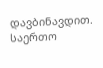დავბინავდით. საერთო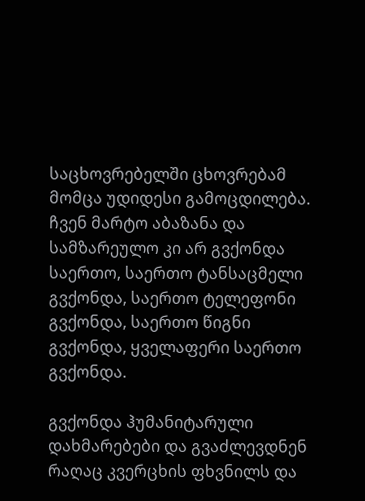საცხოვრებელში ცხოვრებამ მომცა უდიდესი გამოცდილება. ჩვენ მარტო აბაზანა და სამზარეულო კი არ გვქონდა საერთო, საერთო ტანსაცმელი გვქონდა, საერთო ტელეფონი გვქონდა, საერთო წიგნი გვქონდა, ყველაფერი საერთო გვქონდა.

გვქონდა ჰუმანიტარული დახმარებები და გვაძლევდნენ რაღაც კვერცხის ფხვნილს და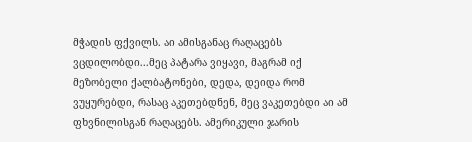მჭადის ფქვილს. აი ამისგანაც რაღაცებს ვცდილობდი...მეც პატარა ვიყავი, მაგრამ იქ მეზობელი ქალბატონები, დედა, დეიდა რომ ვუყურებდი, რასაც აკეთებდნენ, მეც ვაკეთებდი აი ამ ფხვნილისგან რაღაცებს. ამერიკული ჯარის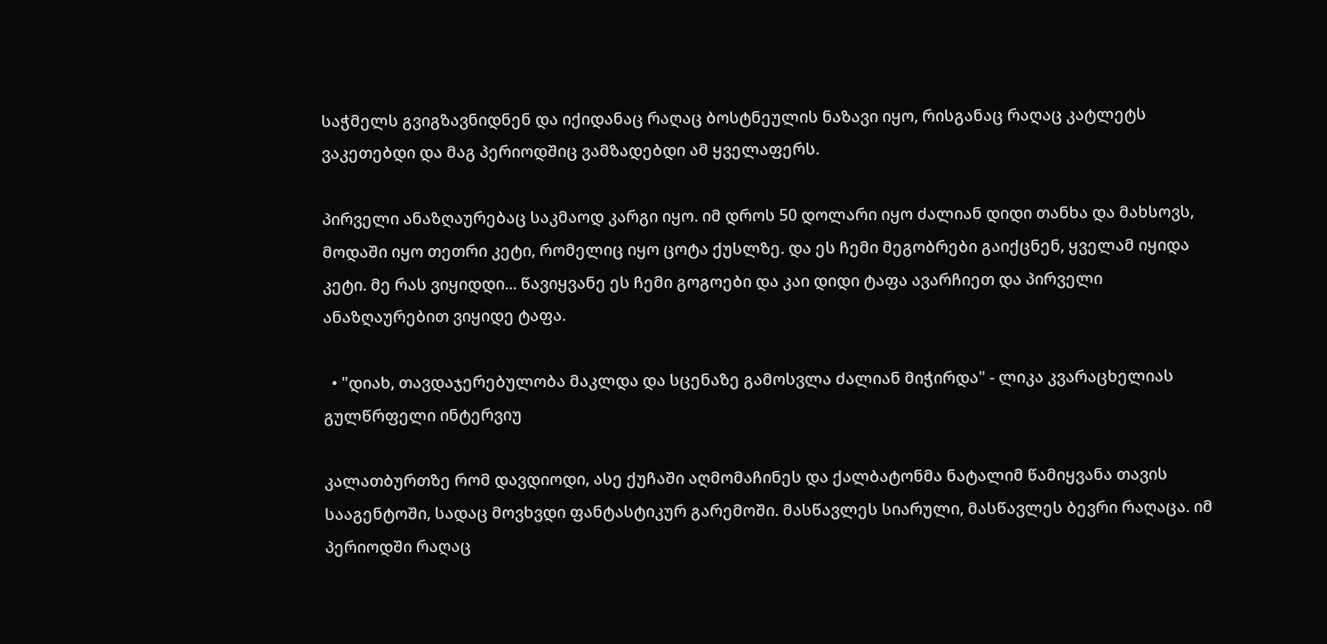საჭმელს გვიგზავნიდნენ და იქიდანაც რაღაც ბოსტნეულის ნაზავი იყო, რისგანაც რაღაც კატლეტს ვაკეთებდი და მაგ პერიოდშიც ვამზადებდი ამ ყველაფერს.

პირველი ანაზღაურებაც საკმაოდ კარგი იყო. იმ დროს 50 დოლარი იყო ძალიან დიდი თანხა და მახსოვს, მოდაში იყო თეთრი კეტი, რომელიც იყო ცოტა ქუსლზე. და ეს ჩემი მეგობრები გაიქცნენ, ყველამ იყიდა კეტი. მე რას ვიყიდდი... წავიყვანე ეს ჩემი გოგოები და კაი დიდი ტაფა ავარჩიეთ და პირველი ანაზღაურებით ვიყიდე ტაფა.

  • "დიახ, თავდაჯერებულობა მაკლდა და სცენაზე გამოსვლა ძალიან მიჭირდა" - ლიკა კვარაცხელიას გულწრფელი ინტერვიუ

კალათბურთზე რომ დავდიოდი, ასე ქუჩაში აღმომაჩინეს და ქალბატონმა ნატალიმ წამიყვანა თავის სააგენტოში, სადაც მოვხვდი ფანტასტიკურ გარემოში. მასწავლეს სიარული, მასწავლეს ბევრი რაღაცა. იმ პერიოდში რაღაც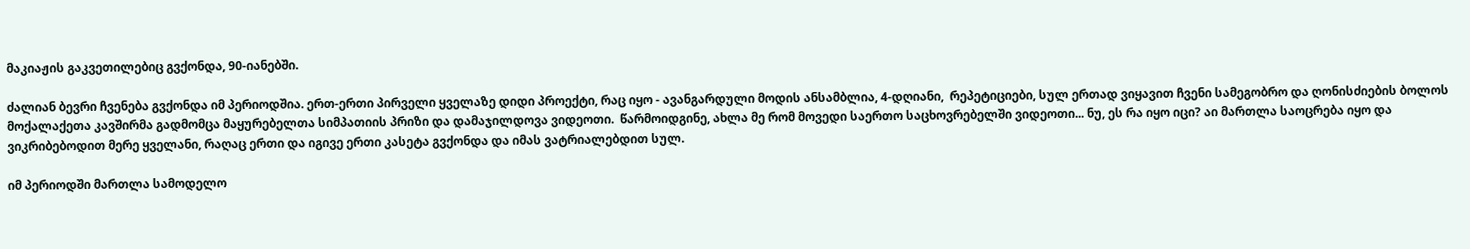მაკიაჟის გაკვეთილებიც გვქონდა, 90-იანებში.

ძალიან ბევრი ჩვენება გვქონდა იმ პერიოდშია. ერთ-ერთი პირველი ყველაზე დიდი პროექტი, რაც იყო - ავანგარდული მოდის ანსამბლია, 4-დღიანი,  რეპეტიციები, სულ ერთად ვიყავით ჩვენი სამეგობრო და ღონისძიების ბოლოს მოქალაქეთა კავშირმა გადმომცა მაყურებელთა სიმპათიის პრიზი და დამაჯილდოვა ვიდეოთი.  წარმოიდგინე, ახლა მე რომ მოვედი საერთო საცხოვრებელში ვიდეოთი... ნუ, ეს რა იყო იცი? აი მართლა საოცრება იყო და ვიკრიბებოდით მერე ყველანი, რაღაც ერთი და იგივე ერთი კასეტა გვქონდა და იმას ვატრიალებდით სულ.

იმ პერიოდში მართლა სამოდელო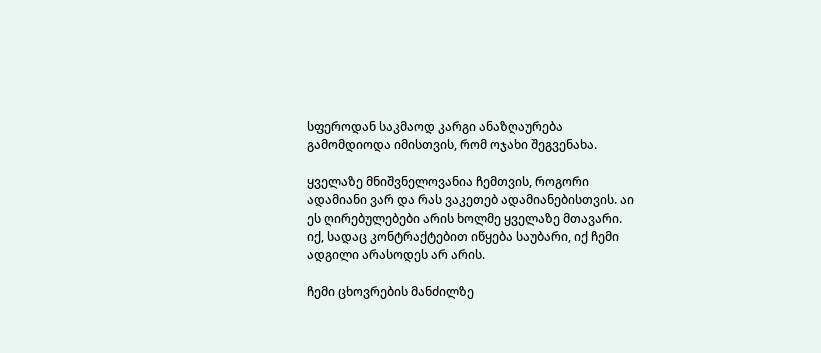სფეროდან საკმაოდ კარგი ანაზღაურება გამომდიოდა იმისთვის, რომ ოჯახი შეგვენახა.

ყველაზე მნიშვნელოვანია ჩემთვის, როგორი ადამიანი ვარ და რას ვაკეთებ ადამიანებისთვის. აი ეს ღირებულებები არის ხოლმე ყველაზე მთავარი. იქ, სადაც კონტრაქტებით იწყება საუბარი, იქ ჩემი ადგილი არასოდეს არ არის.

ჩემი ცხოვრების მანძილზე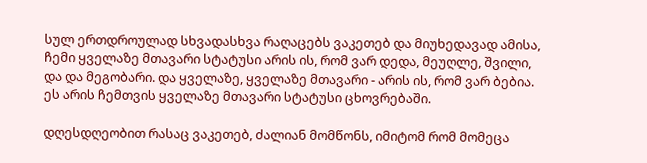სულ ერთდროულად სხვადასხვა რაღაცებს ვაკეთებ და მიუხედავად ამისა, ჩემი ყველაზე მთავარი სტატუსი არის ის, რომ ვარ დედა, მეუღლე, შვილი, და და მეგობარი. და ყველაზე, ყველაზე მთავარი - არის ის, რომ ვარ ბებია. ეს არის ჩემთვის ყველაზე მთავარი სტატუსი ცხოვრებაში.

დღესდღეობით რასაც ვაკეთებ, ძალიან მომწონს, იმიტომ რომ მომეცა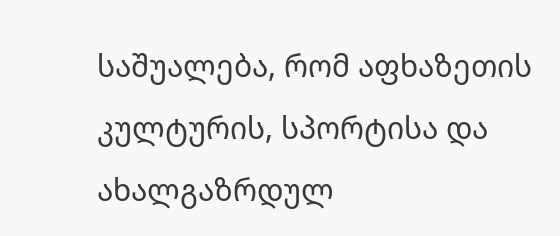საშუალება, რომ აფხაზეთის კულტურის, სპორტისა და ახალგაზრდულ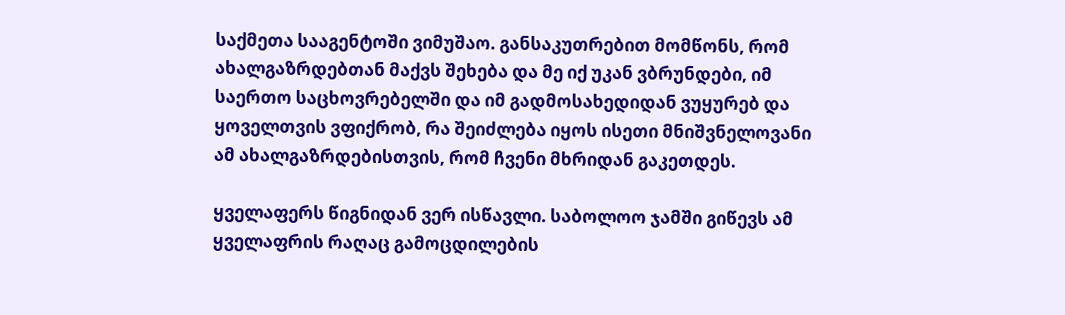საქმეთა სააგენტოში ვიმუშაო. განსაკუთრებით მომწონს, რომ ახალგაზრდებთან მაქვს შეხება და მე იქ უკან ვბრუნდები, იმ საერთო საცხოვრებელში და იმ გადმოსახედიდან ვუყურებ და ყოველთვის ვფიქრობ, რა შეიძლება იყოს ისეთი მნიშვნელოვანი ამ ახალგაზრდებისთვის, რომ ჩვენი მხრიდან გაკეთდეს.

ყველაფერს წიგნიდან ვერ ისწავლი. საბოლოო ჯამში გიწევს ამ ყველაფრის რაღაც გამოცდილების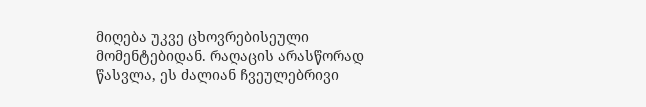მიღება უკვე ცხოვრებისეული მომენტებიდან. რაღაცის არასწორად წასვლა, ეს ძალიან ჩვეულებრივი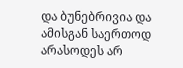და ბუნებრივია და ამისგან საერთოდ არასოდეს არ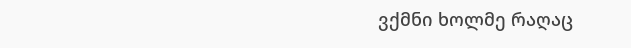ვქმნი ხოლმე რაღაც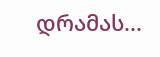დრამას...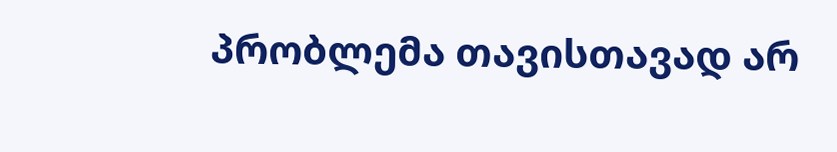პრობლემა თავისთავად არ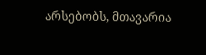არსებობს, მთავარია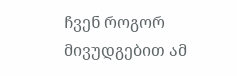ჩვენ როგორ მივუდგებით ამ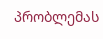პრობლემას